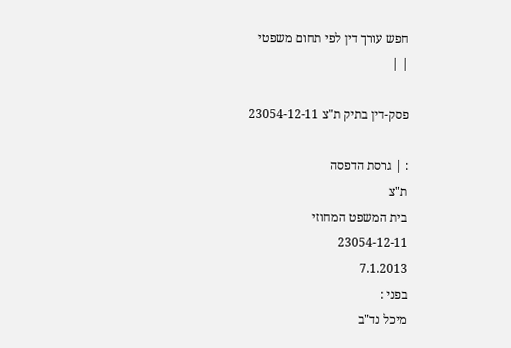חפש עורך דין לפי תחום משפטי
| |

פסק-דין בתיק ת"צ 23054-12-11

: | גרסת הדפסה
ת"צ
בית המשפט המחוזי
23054-12-11
7.1.2013
בפני :
מיכל נד"ב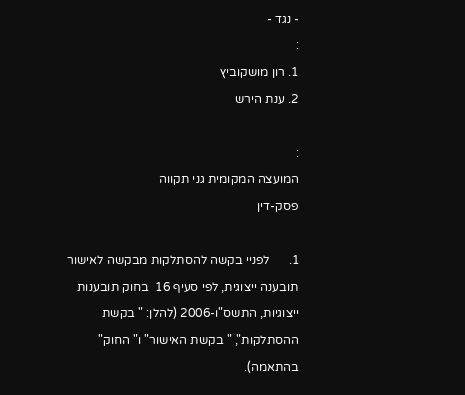- נגד -
:
1. רון מושקוביץ
2. ענת הירש

:
המועצה המקומית גני תקווה
פסק-דין

1.      לפניי בקשה להסתלקות מבקשה לאישור תובענה ייצוגית, לפי סעיף 16  בחוק תובענות ייצוגיות, התשס"ו-2006 (להלן: " בקשת ההסתלקות", " בקשת האישור" ו" החוק" בהתאמה).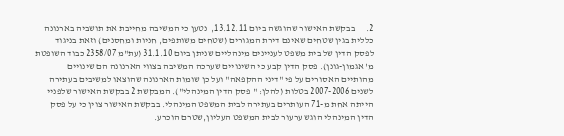2.      בבקשת האישור שהוגשה ביום 13.12.11,  נטען כי המשיבה מחייבת את תושביה בארנונה כללית בגין שטחים שאינם דירת המגורים (שטחים משותפים, חניות ומחסנים) וזאת בניגוד לפסק הדין של בית משפט לעניינים מינהליים שניתן ביום 31.1.10 (עת"מ 2358/07 כבוד השופטת מ' אגמון-גונן). פסק הדין קבע כי השינויים שערכה המשיבה בצווי הארנונה הם שינויים מהותיים האסורים על פי "דיני ההקפאה" ועל כן שומות הארנונה שהוצאו למשיבים בעתירה לשנים 2007-2006 בטלות (להלן: " פסק הדין המינהלי"). המבקשת 2 בבקשת האישור שלפניי הייתה אחת מ-71 העותרים בעתירה לבית המשפט המינהלי. בבקשת האישור צוין כי על פסק הדין המינהלי הוגש ערעור לבית המשפט העליון,שטרם הוכרע.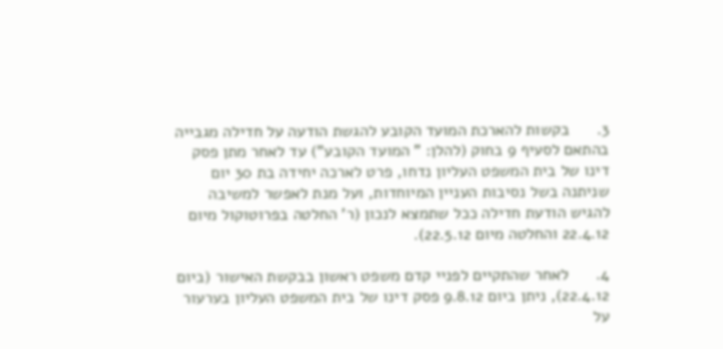3.      בקשות להארכת המועד הקובע להגשת הודעה על חדילה מגבייה בהתאם לסעיף 9 בחוק (להלן: " המועד הקובע") עד לאחר מתן פסק דינו של בית המשפט העליון נדחו, פרט לארכה יחידה בת 30 יום שניתנה בשל נסיבות העניין המיוחדות, ועל מנת לאפשר למשיבה להגיש הודעת חדילה ככל שתמצא לנכון (ר' החלטה בפרוטוקול מיום 22.4.12 והחלטה מיום 22.5.12).

4.      לאחר שהתקיים לפניי קדם משפט ראשון בבקשת האישור (ביום 22.4.12), ניתן ביום 9.8.12 פסק דינו של בית המשפט העליון בערעור על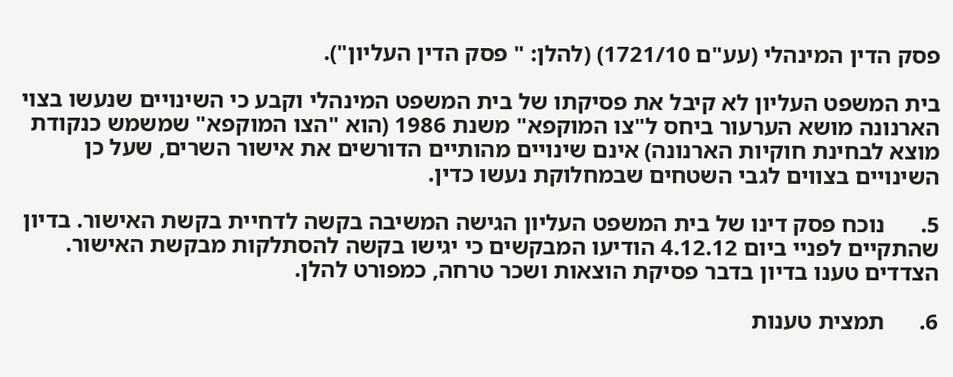פסק הדין המינהלי (עע"ם 1721/10) (להלן: " פסק הדין העליון").

בית המשפט העליון לא קיבל את פסיקתו של בית המשפט המינהלי וקבע כי השינויים שנעשו בצוי הארנונה מושא הערעור ביחס ל"צו המוקפא" משנת 1986 (הוא "הצו המוקפא" שמשמש כנקודת מוצא לבחינת חוקיות הארנונה) אינם שינויים מהותיים הדורשים את אישור השרים, שעל כן השינויים בצווים לגבי השטחים שבמחלוקת נעשו כדין.

5.      נוכח פסק דינו של בית המשפט העליון הגישה המשיבה בקשה לדחיית בקשת האישור. בדיון שהתקיים לפניי ביום 4.12.12 הודיעו המבקשים כי יגישו בקשה להסתלקות מבקשת האישור. הצדדים טענו בדיון בדבר פסיקת הוצאות ושכר טרחה, כמפורט להלן.

6.      תמצית טענות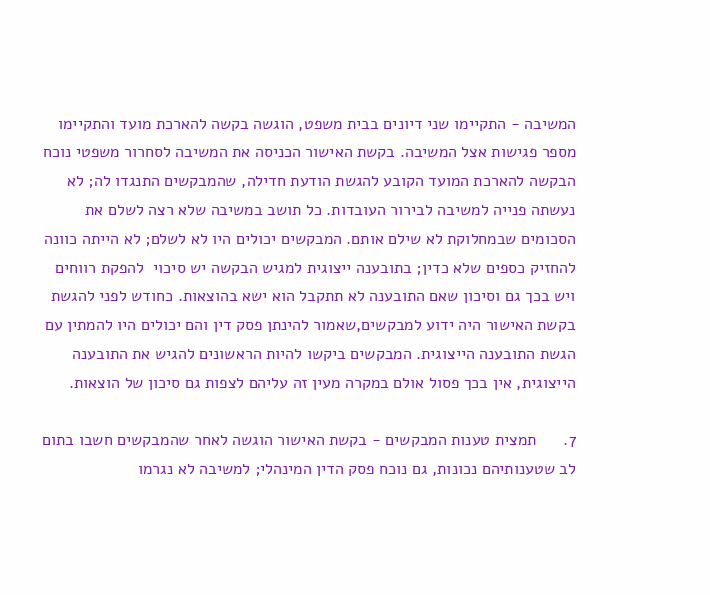המשיבה - התקיימו שני דיונים בבית משפט, הוגשה בקשה להארכת מועד והתקיימו מספר פגישות אצל המשיבה. בקשת האישור הכניסה את המשיבה לסחרור משפטי נוכח הבקשה להארכת המועד הקובע להגשת הודעת חדילה, שהמבקשים התנגדו לה; לא נעשתה פנייה למשיבה לבירור העובדות. כל תושב במשיבה שלא רצה לשלם את הסכומים שבמחלוקת לא שילם אותם. המבקשים יכולים היו לא לשלם; לא הייתה כוונה להחזיק כספים שלא כדין; בתובענה ייצוגית למגיש הבקשה יש סיכוי  להפקת רווחים ויש בכך גם וסיכון שאם התובענה לא תתקבל הוא ישא בהוצאות. כחודש לפני להגשת בקשת האישור היה ידוע למבקשים,שאמור להינתן פסק דין והם יכולים היו להמתין עם הגשת התובענה הייצוגית. המבקשים ביקשו להיות הראשונים להגיש את התובענה הייצוגית, אין בכך פסול אולם במקרה מעין זה עליהם לצפות גם סיכון של הוצאות.

7.      תמצית טענות המבקשים - בקשת האישור הוגשה לאחר שהמבקשים חשבו בתום לב שטענותיהם נכונות, גם נוכח פסק הדין המינהלי; למשיבה לא נגרמו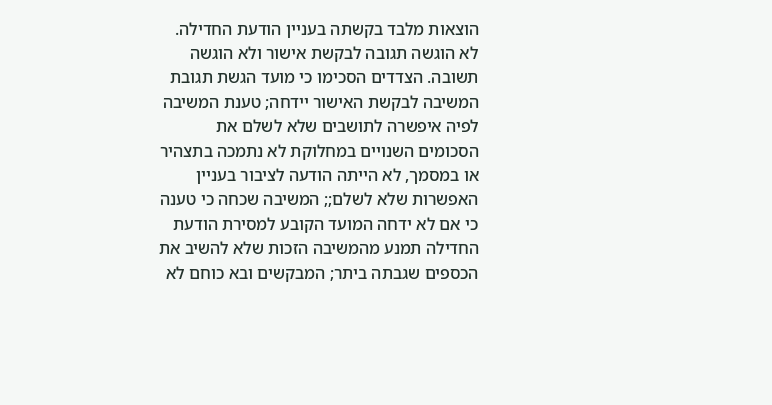הוצאות מלבד בקשתה בעניין הודעת החדילה. לא הוגשה תגובה לבקשת אישור ולא הוגשה תשובה. הצדדים הסכימו כי מועד הגשת תגובת המשיבה לבקשת האישור יידחה; טענת המשיבה לפיה איפשרה לתושבים שלא לשלם את הסכומים השנויים במחלוקת לא נתמכה בתצהיר או במסמך, לא הייתה הודעה לציבור בעניין האפשרות שלא לשלם;; המשיבה שכחה כי טענה כי אם לא ידחה המועד הקובע למסירת הודעת החדילה תמנע מהמשיבה הזכות שלא להשיב את הכספים שגבתה ביתר; המבקשים ובא כוחם לא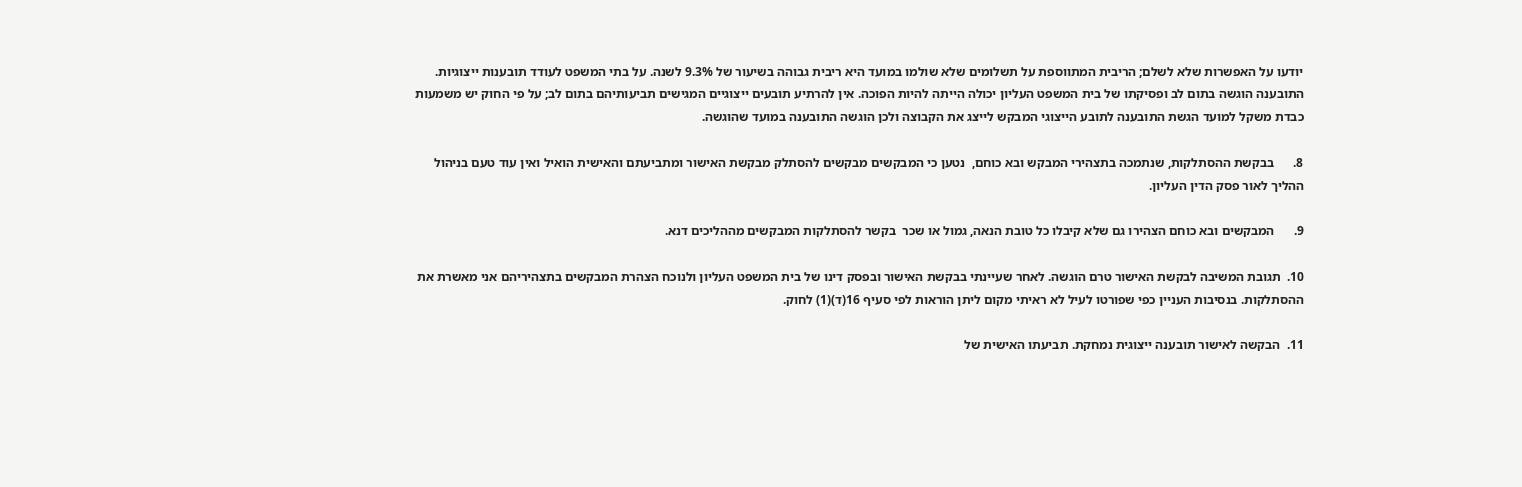יודעו על האפשרות שלא לשלם; הריבית המתווספת על תשלומים שלא שולמו במועד היא ריבית גבוהה בשיעור של 9.3% לשנה. על בתי המשפט לעודד תובענות ייצוגיות. התובענה הוגשה בתום לב ופסיקתו של בית המשפט העליון יכולה הייתה להיות הפוכה. אין להרתיע תובעים ייצוגיים המגישים תביעותיהם בתום לב; על פי החוק יש משמעות כבדת משקל למועד הגשת התובענה לתובע הייצוגי המבקש לייצג את הקבוצה ולכן הוגשה התובענה במועד שהוגשה.

8.      בבקשת ההסתלקות, שנתמכה בתצהירי המבקש ובא כוחם,  נטען כי המבקשים מבקשים להסתלק מבקשת האישור ומתביעתם והאישית הואיל ואין עוד טעם בניהול ההליך לאור פסק הדין העליון.

9.      המבקשים ובא כוחם הצהירו גם שלא קיבלו כל טובת הנאה, גמול או שכר  בקשר להסתלקות המבקשים מההליכים דנא.

10.  תגובת המשיבה לבקשת האישור טרם הוגשה. לאחר שעיינתי בבקשת האישור ובפסק דינו של בית המשפט העליון ולנוכח הצהרת המבקשים בתצהיריהם אני מאשרת את ההסתלקות. בנסיבות העניין כפי שפורטו לעיל לא ראיתי מקום ליתן הוראות לפי סעיף 16(ד)(1) לחוק.

11.  הבקשה לאישור תובענה ייצוגית נמחקת. תביעתו האישית של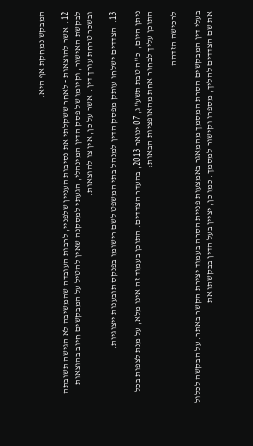המבקש נמחקת אף היא.

12.  אשר להוצאות - לאחר ששקלתי את נסיבות העניין שלפניי, לרבות העובדה שהמשיבה לא הגישה תשובתה לבקשת האישור, וקיומו של פסק הדין המינהלי, הגעתי למסקנה שאין להטיל על המבקשים חיוב בהוצאות ובשכר טרחת עורך דין.  אשר על כן, אין צו להוצאות.

13.  הצדדים ישלחו עותק מפסק הדין למנהל בתי המשפט לשם רישומו בפנקס תובענות ייצוגיות.

ניתן היום,  כ"ה טבת תשע"ג, 07 ינואר 2013, בהעדר הצדדים. התוכן בעמוד זה אינו מלא, על מנת לצפות בכל התוכן עליך לבחור אחת מהאופציות הבאות:

לרכישה הזדהה

בעלי דין המבקשים הסרת המסמך מהמאגר באמצעות פניית הסרה בעמוד יצירת הקשר באתר. על הבקשה לכלול את שם הצדדים להליך, מספרו וקישור למסמך. כמו כן, יציין בעל הדין בבקשתו את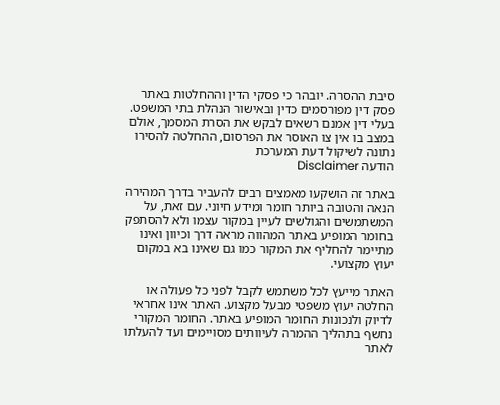סיבת ההסרה. יובהר כי פסקי הדין וההחלטות באתר פסק דין מפורסמים כדין ובאישור הנהלת בתי המשפט. בעלי דין אמנם רשאים לבקש את הסרת המסמך, אולם במצב בו אין צו האוסר את הפרסום, ההחלטה להסירו נתונה לשיקול דעת המערכת
הודעה Disclaimer

באתר זה הושקעו מאמצים רבים להעביר בדרך המהירה הנאה והטובה ביותר חומר ומידע חיוני. עם זאת, על המשתמשים והגולשים לעיין במקור עצמו ולא להסתפק בחומר המופיע באתר המהווה מראה דרך וכיוון ואינו מתיימר להחליף את המקור כמו גם שאינו בא במקום יעוץ מקצועי.

האתר מייעץ לכל משתמש לקבל לפני כל פעולה או החלטה יעוץ משפטי מבעל מקצוע. האתר אינו אחראי לדיוק ולנכונות החומר המופיע באתר. החומר המקורי נחשף בתהליך ההמרה לעיוותים מסויימים ועד להעלתו לאתר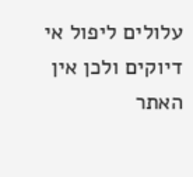עלולים ליפול אי דיוקים ולכן אין האתר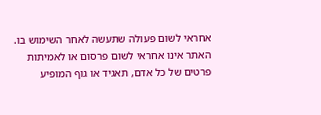אחראי לשום פעולה שתעשה לאחר השימוש בו. האתר אינו אחראי לשום פרסום או לאמיתות פרטים של כל אדם, תאגיד או גוף המופיע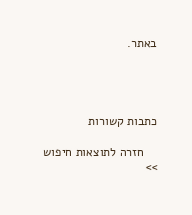באתר.




כתבות קשורות

    חזרה לתוצאות חיפוש >>